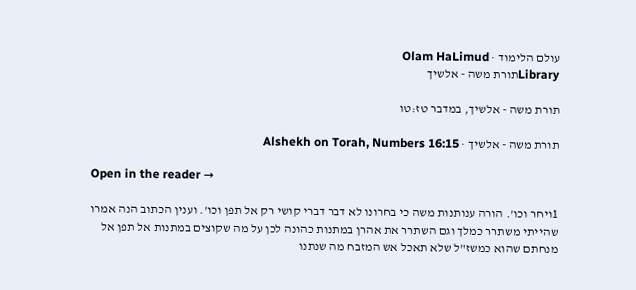עולם הלימוד · Olam HaLimud
Libraryתורת משה - אלשיך

תורת משה - אלשיך, במדבר טז:טו

תורת משה - אלשיך · Alshekh on Torah, Numbers 16:15

Open in the reader →

1ויחר וכו'. הורה ענותנות משה כי בחרונו לא דבר דברי קושי רק אל תפן וכו'. וענין הכתוב הנה אמרו שהייתי משתרר כמלך וגם השתרר את אהרן במתנות כהונה לכן על מה שקוצים במתנות אל תפן אל מנחתם שהוא כמשז"ל שלא תאכל אש המזבח מה שנתנו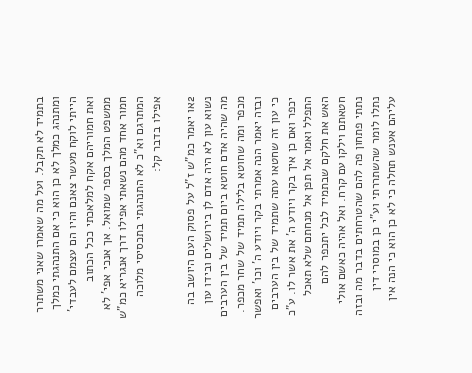בתמיד לא תקבל. ועל מה שאמרו שאני משתרר ומתנהג כמלך לא כן הוא כי אם התנהגתי כמלך הייתי לוקח מעשר צאנם והיו הם עצמם לעבדי' ואת חמוריהם אקח למלאכתי ככל הכתוב ממשפט המלך בספר שמואל. אך אנכי אפי' לא חמור אחד מהם נשאתי אפילו דרך אנגריא כמ"ש המתרגם וא"כ לא התנהגתי בתכסיסי מלוכה אפילו בדבר קל:

2או יאמר כמ"ש ז"ל על פסוק העם היושב בה נשוא עון לא היה אדם לן בירושלים ובידו עון מה שהיה אדם חוטא ביום תמיד של בין הערבים מכפר ומה שחוטא בלילה תמיד של שחר מכפר. ובזה יאמר הנה אמרתי בקר ויודע ה' וכו' ואפשר כי עון זה שחטאו עתה שתמיד של בין הערבים יכפר ואם כן איך בקר ויודע ה' את אשר לו. ע"כ התפלל ואמר אל תפן אל מנחתם שלא תאכל האש את חלקם שבתמיד לבל יתכפר להם חטאתם וילקו עם קרח. ואל אהיה כאשם אולי נתתי פתחון פה להם שהטרחתים בדבר מה ובזה נתלו לומר שהשתררתי וע"י כן במוסרי דין עליהם אענש תחלה כי לא כן הוא כי הנה אין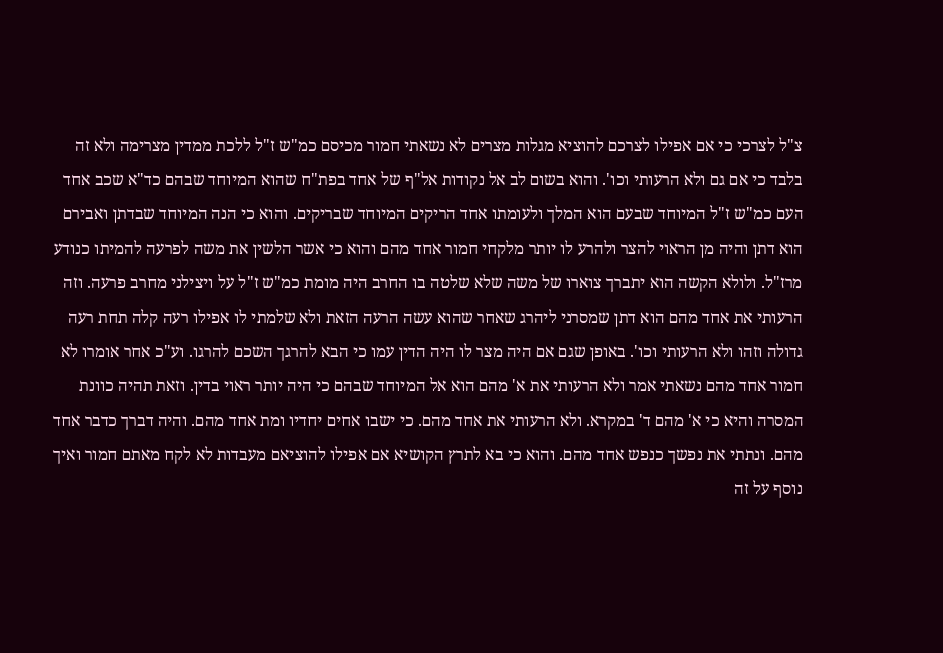צ"ל לצרכי כי אם אפילו לצרכם להוציא מגלות מצרים לא נשאתי חמור מכיסם כמ"ש ז"ל ללכת ממדין מצרימה ולא זה בלבד כי אם גם ולא הרעותי וכו'. והוא בשום לב אל נקודות אל"ף של אחד בפת"ח שהוא המיוחד שבהם כד"א שכב אחד העם כמ"ש ז"ל המיוחד שבעם הוא המלך ולעומתו אחד הריקים המיוחד שבריקים. והוא כי הנה המיוחד שבדתן ואבירם הוא דתן והיה מן הראוי להצר ולהרע לו יותר מלקחי חמור אחד מהם והוא כי אשר הלשין את משה לפרעה להמיתו כנודע מרז"ל. ולולא הקשה הוא יתברך צוארו של משה שלא שלטה בו החרב היה מומת כמ"ש ז"ל על ויצילני מחרב פרעה. וזה הרעותי את אחד מהם הוא דתן שמסרני ליהרג שאחר שהוא עשה הרעה הזאת ולא שלמתי לו אפילו רעה קלה תחת רעה גדולה וזהו ולא הרעותי וכו'. באופן שגם אם היה מצר לו היה הדין עמו כי הבא להרגך השכם להרגו. וע"כ אחר אומרו לא חמור אחד מהם נשאתי אמר ולא הרעותי את א' מהם הוא אל המיוחד שבהם כי היה יותר ראוי בדין. וזאת תהיה כוונת המסרה והיא כי א' מהם ד' במקרא. ולא הרעותי את אחד מהם. כי ישבו אחים יחדיו ומת אחד מהם. והיה דברך כדבר אחד מהם. ונתתי את נפשך כנפש אחד מהם. והוא כי בא לתרץ הקושיא אם אפילו להוציאם מעבדות לא לקח מאתם חמור ואיך נוסף על זה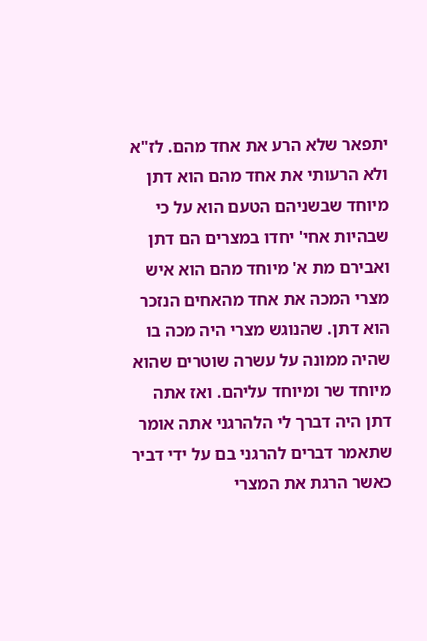יתפאר שלא הרע את אחד מהם. לז"א ולא הרעותי את אחד מהם הוא דתן מיוחד שבשניהם הטעם הוא על כי שבהיות אחי' יחדו במצרים הם דתן ואבירם מת א' מיוחד מהם הוא איש מצרי המכה את אחד מהאחים הנזכר הוא דתן. שהנוגש מצרי היה מכה בו שהיה ממונה על עשרה שוטרים שהוא מיוחד שר ומיוחד עליהם. ואז אתה דתן היה דברך לי הלהרגני אתה אומר שתאמר דברים להרגני בם על ידי דביר כאשר הרגת את המצרי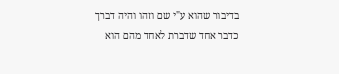בדיבור שהוא ע"י שם וזהו והיה דברך כדבר אחד שדברת לאחד מהם הוא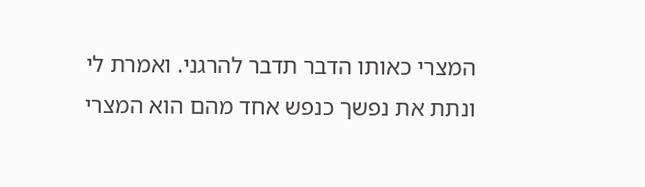המצרי כאותו הדבר תדבר להרגני. ואמרת לי ונתת את נפשך כנפש אחד מהם הוא המצרי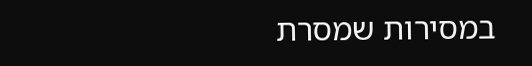במסירות שמסרת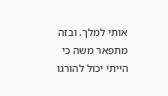אותי למלך. ובזה מתפאר משה כי הייתי יכול להורגו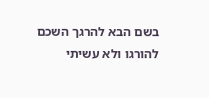בשם הבא להרגך השכם להורגו ולא עשיתי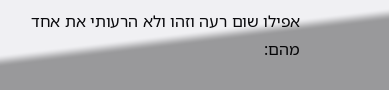אפילו שום רעה וזהו ולא הרעותי את אחד מהם: